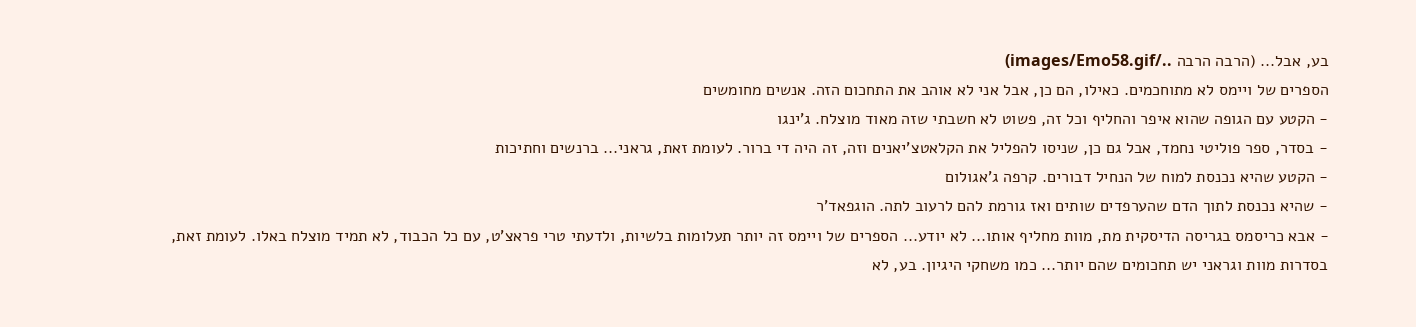בע, אבל... (הרבה הרבה ../images/Emo58.gif)
הספרים של ויימס לא מתוחכמים. כאילו, הם כן, אבל אני לא אוהב את התחכום הזה. אנשים מחומשים
- הקטע עם הגופה שהוא איפר והחליף וכל זה, פשוט לא חשבתי שזה מאוד מוצלח. ג'ינגו
- בסדר, ספר פוליטי נחמד, אבל גם כן, שניסו להפליל את הקלאטצ'יאנים וזה, זה היה די ברור. לעומת זאת, גראני... ברנשים וחתיכות
- הקטע שהיא נכנסת למוח של הנחיל דבורים. קרפה ג'אגולום
- שהיא נכנסת לתוך הדם שהערפדים שותים ואז גורמת להם לרעוב לתה. הוגפאד'ר
- אבא כריסמס בגריסה הדיסקית מת, מוות מחליף אותו... לא יודע... הספרים של ויימס זה יותר תעלומות בלשיות, ולדעתי טרי פראצ'ט, עם כל הכבוד, לא תמיד מוצלח באלו. לעומת זאת, בסדרות מוות וגראני יש תחכומים שהם יותר... כמו משחקי היגיון. בע, לא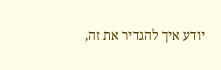יודע איך להגדיר את זה,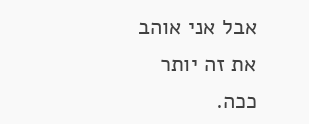אבל אני אוהב את זה יותר ככה.